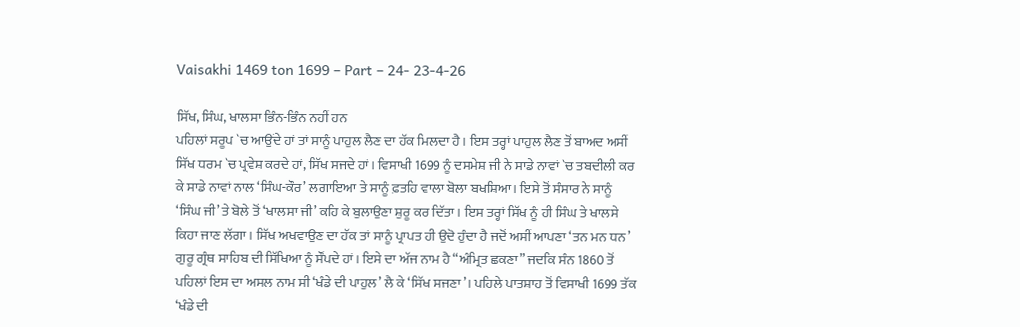Vaisakhi 1469 ton 1699 – Part – 24- 23-4-26

ਸਿੱਖ, ਸਿੰਘ, ਖਾਲਸਾ ਭਿੰਨ-ਭਿੰਨ ਨਹੀਂ ਹਨ
ਪਹਿਲਾਂ ਸਰੂਪ `ਚ ਆਉਂਦੇ ਹਾਂ ਤਾਂ ਸਾਨੂੰ ਪਾਹੁਲ ਲੈਣ ਦਾ ਹੱਕ ਮਿਲਦਾ ਹੈ। ਇਸ ਤਰ੍ਹਾਂ ਪਾਹੁਲ ਲੈਣ ਤੋਂ ਬਾਅਦ ਅਸੀਂ ਸਿੱਖ ਧਰਮ `ਚ ਪ੍ਰਵੇਸ਼ ਕਰਦੇ ਹਾਂ, ਸਿੱਖ ਸਜਦੇ ਹਾਂ। ਵਿਸਾਖੀ 1699 ਨੂੰ ਦਸਮੇਸ਼ ਜੀ ਨੇ ਸਾਡੇ ਨਾਵਾਂ `ਚ ਤਬਦੀਲੀ ਕਰ ਕੇ ਸਾਡੇ ਨਾਵਾਂ ਨਾਲ ‘ਸਿੰਘ-ਕੌਰ’ ਲਗਾਇਆ ਤੇ ਸਾਨੂੰ ਫ਼ਤਹਿ ਵਾਲਾ ਬੋਲਾ ਬਖਸ਼ਿਆ। ਇਸੇ ਤੋਂ ਸੰਸਾਰ ਨੇ ਸਾਨੂੰ ‘ਸਿੰਘ ਜੀ’ ਤੇ ਬੋਲੇ ਤੋਂ ‘ਖਾਲਸਾ ਜੀ’ ਕਹਿ ਕੇ ਬੁਲਾਉਣਾ ਸ਼ੁਰੂ ਕਰ ਦਿੱਤਾ। ਇਸ ਤਰ੍ਹਾਂ ਸਿੱਖ ਨੂੰ ਹੀ ਸਿੰਘ ਤੇ ਖਾਲਸੇ ਕਿਹਾ ਜਾਣ ਲੱਗਾ। ਸਿੱਖ ਅਖਵਾਉਣ ਦਾ ਹੱਕ ਤਾਂ ਸਾਨੂੰ ਪ੍ਰਾਪਤ ਹੀ ਉਦੋ ਹੁੰਦਾ ਹੈ ਜਦੋਂ ਅਸੀਂ ਆਪਣਾ ‘ਤਨ ਮਨ ਧਨ’ ਗੁਰੂ ਗ੍ਰੰਥ ਸਾਹਿਬ ਦੀ ਸਿੱਖਿਆ ਨੂੰ ਸੌਂਪਦੇ ਹਾਂ। ਇਸੇ ਦਾ ਅੱਜ ਨਾਮ ਹੈ “ਅੰਮ੍ਰਿਤ ਛਕਣਾ” ਜਦਕਿ ਸੰਨ 1860 ਤੋਂ ਪਹਿਲਾਂ ਇਸ ਦਾ ਅਸਲ ਨਾਮ ਸੀ ‘ਖੰਡੇ ਦੀ ਪਾਹੁਲ’ ਲੈ ਕੇ ‘ਸਿੱਖ ਸਜਣਾ’। ਪਹਿਲੇ ਪਾਤਸ਼ਾਹ ਤੋਂ ਵਿਸਾਖੀ 1699 ਤੱਕ ‘ਖੰਡੇ ਦੀ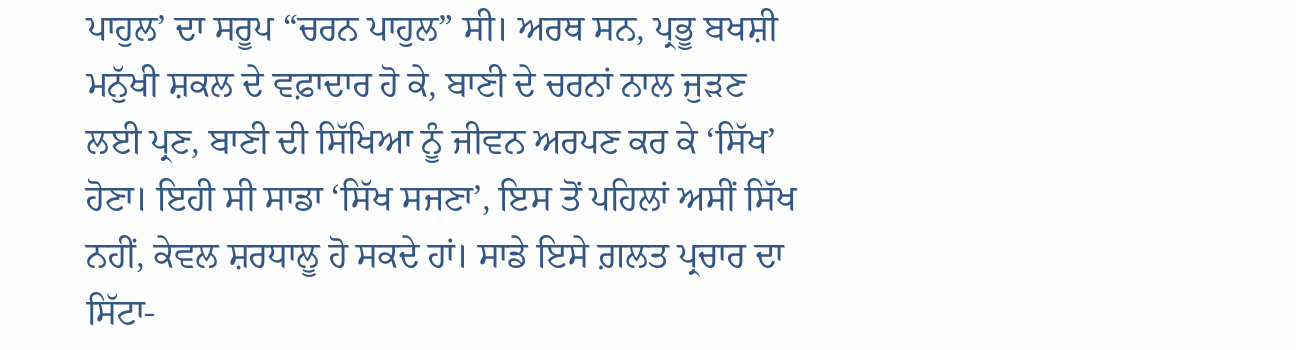ਪਾਹੁਲ’ ਦਾ ਸਰੂਪ “ਚਰਨ ਪਾਹੁਲ” ਸੀ। ਅਰਥ ਸਨ, ਪ੍ਰਭੂ ਬਖਸ਼ੀ ਮਨੁੱਖੀ ਸ਼ਕਲ ਦੇ ਵਫ਼ਾਦਾਰ ਹੋ ਕੇ, ਬਾਣੀ ਦੇ ਚਰਨਾਂ ਨਾਲ ਜੁੜਣ ਲਈ ਪ੍ਰਣ, ਬਾਣੀ ਦੀ ਸਿੱਖਿਆ ਨੂੰ ਜੀਵਨ ਅਰਪਣ ਕਰ ਕੇ ‘ਸਿੱਖ’ ਹੋਣਾ। ਇਹੀ ਸੀ ਸਾਡਾ ‘ਸਿੱਖ ਸਜਣਾ’, ਇਸ ਤੋਂ ਪਹਿਲਾਂ ਅਸੀਂ ਸਿੱਖ ਨਹੀਂ, ਕੇਵਲ ਸ਼ਰਧਾਲੂ ਹੋ ਸਕਦੇ ਹਾਂ। ਸਾਡੇ ਇਸੇ ਗ਼ਲਤ ਪ੍ਰਚਾਰ ਦਾ ਸਿੱਟਾ-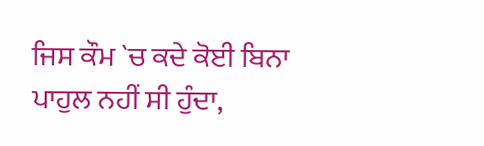ਜਿਸ ਕੌਮ `ਚ ਕਦੇ ਕੋਈ ਬਿਨਾ ਪਾਹੁਲ ਨਹੀਂ ਸੀ ਹੁੰਦਾ,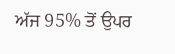ਅੱਜ 95% ਤੋਂ ਉਪਰ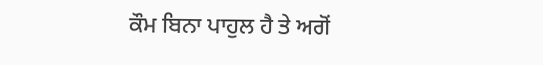ਕੌਮ ਬਿਨਾ ਪਾਹੁਲ ਹੈ ਤੇ ਅਗੋਂ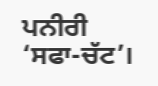ਪਨੀਰੀ ‘ਸਫਾ-ਚੱਟ’।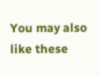You may also like these